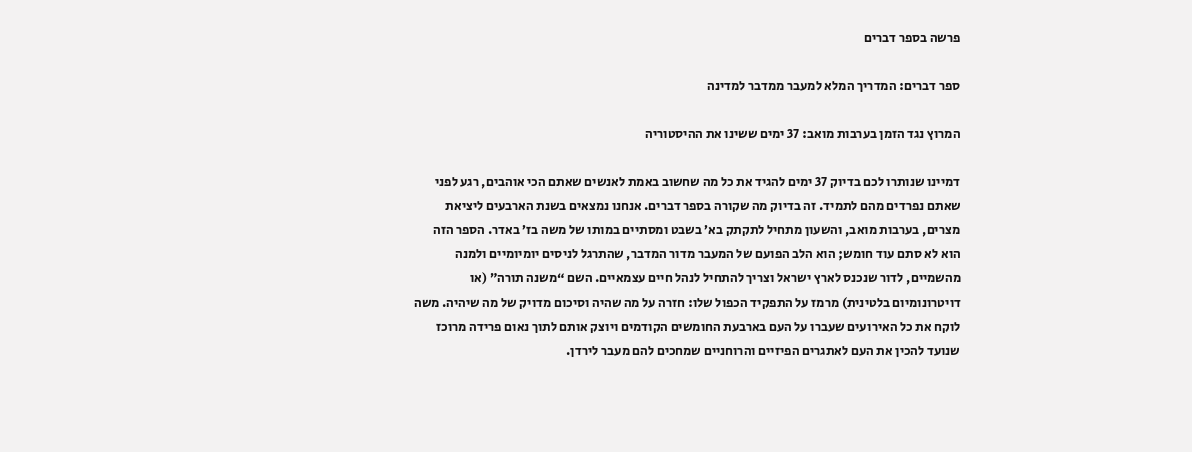פרשה בספר דברים

ספר דברים: המדריך המלא למעבר ממדבר למדינה

המרוץ נגד הזמן בערבות מואב: 37 ימים ששינו את ההיסטוריה

דמיינו שנותרו לכם בדיוק 37 ימים להגיד את כל מה שחשוב באמת לאנשים שאתם הכי אוהבים, רגע לפני שאתם נפרדים מהם לתמיד. זה בדיוק מה שקורה בספר דברים. אנחנו נמצאים בשנת הארבעים ליציאת מצרים, בערבות מואב, והשעון מתחיל לתקתק בא’ בשבט ומסתיים במותו של משה בז’ באדר. הספר הזה הוא לא סתם עוד חומש; הוא הלב הפועם של המעבר מדור המדבר, שהתרגל לניסים יומיומיים ולמנה מהשמיים, לדור שנכנס לארץ ישראל וצריך להתחיל לנהל חיים עצמאיים. השם “משנה תורה” (או דויטרונומיום בלטינית) מרמז על התפקיד הכפול שלו: חזרה על מה שהיה וסיכום מדויק של מה שיהיה. משה לוקח את כל האירועים שעברו על העם בארבעת החומשים הקודמים ויוצק אותם לתוך נאום פרידה מרוכז שנועד להכין את העם לאתגרים הפיזיים והרוחניים שמחכים להם מעבר לירדן.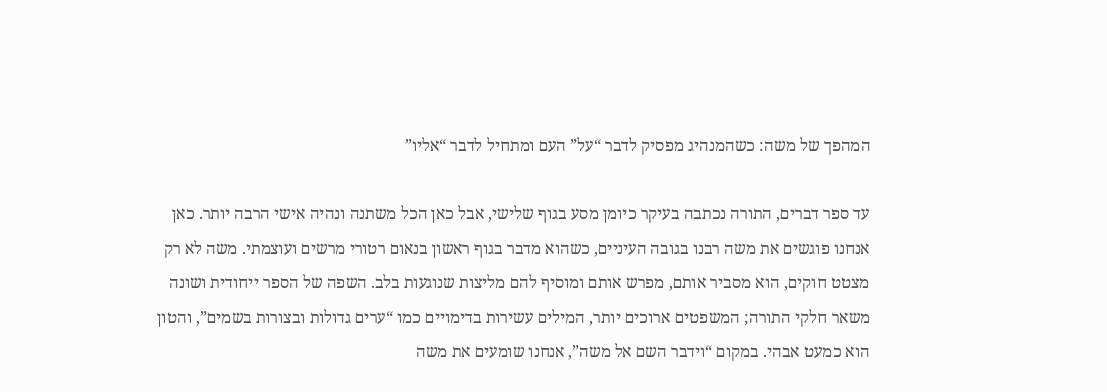המהפך של משה: כשהמנהיג מפסיק לדבר “על” העם ומתחיל לדבר “אליו”

עד ספר דברים, התורה נכתבה בעיקר כיומן מסע בגוף שלישי, אבל כאן הכל משתנה ונהיה אישי הרבה יותר. כאן אנחנו פוגשים את משה רבנו בגובה העיניים, כשהוא מדבר בגוף ראשון בנאום רטורי מרשים ועוצמתי. משה לא רק מצטט חוקים, הוא מסביר אותם, מפרש אותם ומוסיף להם מליצות שנוגעות בלב. השפה של הספר ייחודית ושונה משאר חלקי התורה; המשפטים ארוכים יותר, המילים עשירות בדימויים כמו “ערים גדולות ובצורות בשמים”, והטון הוא כמעט אבהי. במקום “וידבר השם אל משה”, אנחנו שומעים את משה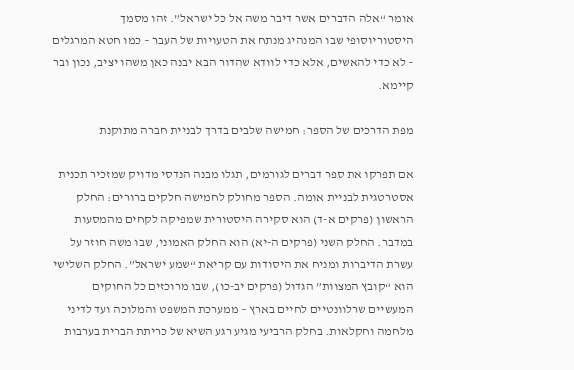אומר “אלה הדברים אשר דיבר משה אל כל ישראל”. זהו מסמך היסטוריוסופי שבו המנהיג מנתח את הטעויות של העבר – כמו חטא המרגלים – לא כדי להאשים, אלא כדי לוודא שהדור הבא יבנה כאן משהו יציב, נכון ובר קיימא.

מפת הדרכים של הספר: חמישה שלבים בדרך לבניית חברה מתוקנת

אם תפרקו את ספר דברים לגורמים, תגלו מבנה הנדסי מדויק שמזכיר תכנית אסטרטגית לבניית אומה. הספר מחולק לחמישה חלקים ברורים: החלק הראשון (פרקים א-ד) הוא סקירה היסטורית שמפיקה לקחים מהמסעות במדבר. החלק השני (פרקים ה-יא) הוא החלק האמוני, שבו משה חוזר על עשרת הדיברות ומניח את היסודות עם קריאת “שמע ישראל”. החלק השלישי הוא “קובץ המצוות” הגדול (פרקים יב-כו), שבו מרוכזים כל החוקים המעשיים שרלוונטיים לחיים בארץ – ממערכת המשפט והמלוכה ועד לדיני מלחמה וחקלאות. בחלק הרביעי מגיע רגע השיא של כריתת הברית בערבות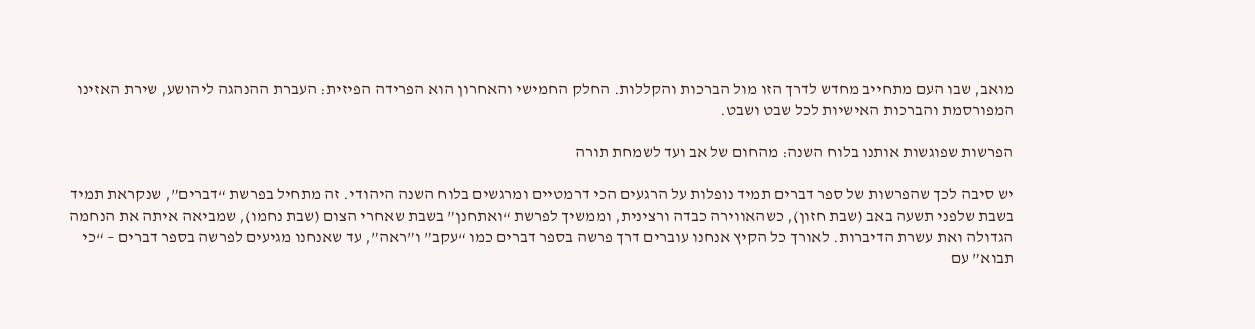מואב, שבו העם מתחייב מחדש לדרך הזו מול הברכות והקללות. החלק החמישי והאחרון הוא הפרידה הפיזית: העברת ההנהגה ליהושע, שירת האזינו המפורסמת והברכות האישיות לכל שבט ושבט.

הפרשות שפוגשות אותנו בלוח השנה: מהחום של אב ועד לשמחת תורה

יש סיבה לכך שהפרשות של ספר דברים תמיד נופלות על הרגעים הכי דרמטיים ומרגשים בלוח השנה היהודי. זה מתחיל בפרשת “דברים”, שנקראת תמיד בשבת שלפני תשעה באב (שבת חזון), כשהאווירה כבדה ורצינית, וממשיך לפרשת “ואתחנן” בשבת שאחרי הצום (שבת נחמו), שמביאה איתה את הנחמה הגדולה ואת עשרת הדיברות. לאורך כל הקיץ אנחנו עוברים דרך פרשה בספר דברים כמו “עקב” ו”ראה”, עד שאנחנו מגיעים לפרשה בספר דברים – “כי תבוא” עם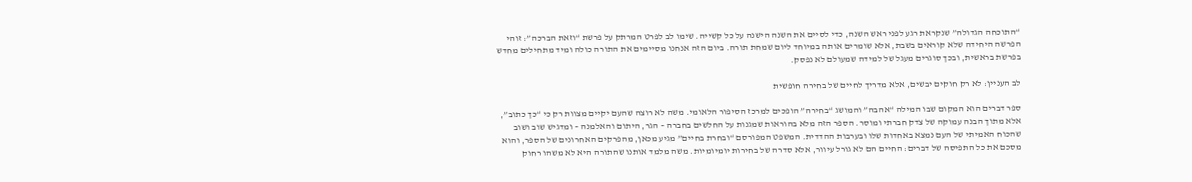“התוכחה הגדולה” שנקראת רגע לפני ראש השנה, כדי לסיים את השנה הישנה על כל קשייה. שימו לב לפרט המרתק על פרשת “וזאת הברכה”: זוהי הפרשה היחידה שלא קוראים בשבת, אלא שומרים אותה במיוחד ליום שמחת תורה. ביום הזה אנחנו מסיימים את התורה כולה ומיד מתחילים מחדש בפרשת בראשית, ובכך סוגרים מעגל של למידה שמעולם לא נפסק.

לב העניין: לא רק חוקים יבשים, אלא מדריך לחיים של בחירה חופשית

ספר דברים הוא המקום שבו המילה “אהבה” והמושג “בחירה” הופכים למרכז הסיפור הלאומי. משה לא רוצה שהעם יקיים מצוות רק כי “כך כתוב”, אלא מתוך הבנה עמוקה של צדק חברתי ומוסר. הספר הזה מלא בהוראות שמגנות על החלשים בחברה – הגר, היתום והאלמנה – ומדגיש שוב ושוב שהכוח האמיתי של העם נמצא באחדות שלו ובערבות ההדדית. המשפט המפורסם “ובחרת בחיים” מגיע מכאן, מהפרקים האחרונים של הספר, והוא מסכם את כל התפיסה של דברים: החיים הם לא גורל עיוור, אלא סדרה של בחירות יומיומיות. משה מלמד אותנו שהתורה היא לא משהו רחוק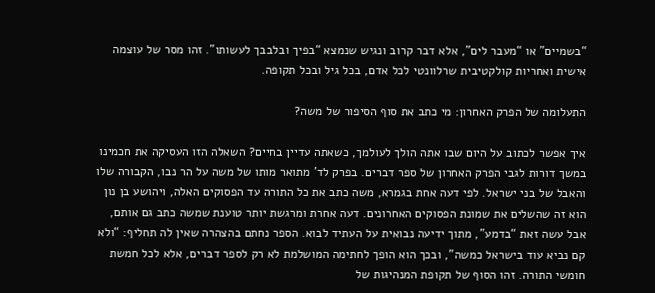“בשמיים” או “מעבר לים”, אלא דבר קרוב ונגיש שנמצא “בפיך ובלבבך לעשותו”. זהו מסר של עוצמה אישית ואחריות קולקטיבית שרלוונטי לכל אדם, בכל גיל ובכל תקופה.

התעלומה של הפרק האחרון: מי כתב את סוף הסיפור של משה?

איך אפשר לכתוב על היום שבו אתה הולך לעולמך, כשאתה עדיין בחיים? השאלה הזו העסיקה את חכמינו במשך דורות לגבי הפרק האחרון של ספר דברים. בפרק לד’ מתואר מותו של משה על הר נבו, הקבורה שלו והאבל של בני ישראל. לפי דעה אחת בגמרא, משה כתב את כל התורה עד הפסוקים האלה, ויהושע בן נון הוא זה שהשלים את שמונת הפסוקים האחרונים. דעה אחרת ומרגשת יותר טוענת שמשה כתב גם אותם, אבל עשה זאת “בדמע”, מתוך ידיעה נבואית על העתיד לבוא. הספר נחתם בהצהרה שאין לה תחליף: “ולא קם נביא עוד בישראל כמשה”, ובכך הוא הופך לחתימה המושלמת לא רק לספר דברים, אלא לכל חמשת חומשי התורה. זהו הסוף של תקופת המנהיגות של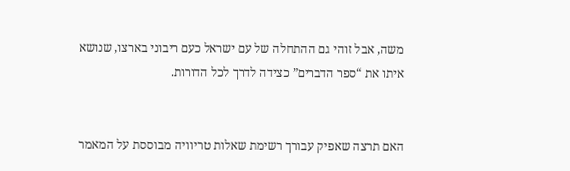משה, אבל זוהי גם ההתחלה של עם ישראל כעם ריבוני בארצו, שנושא איתו את “ספר הדברים” כצידה לדרך לכל הדורות.


האם תרצה שאפיק עבורך רשימת שאלות טריוויה מבוססת על המאמר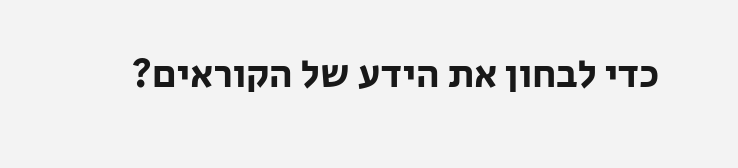כדי לבחון את הידע של הקוראים?